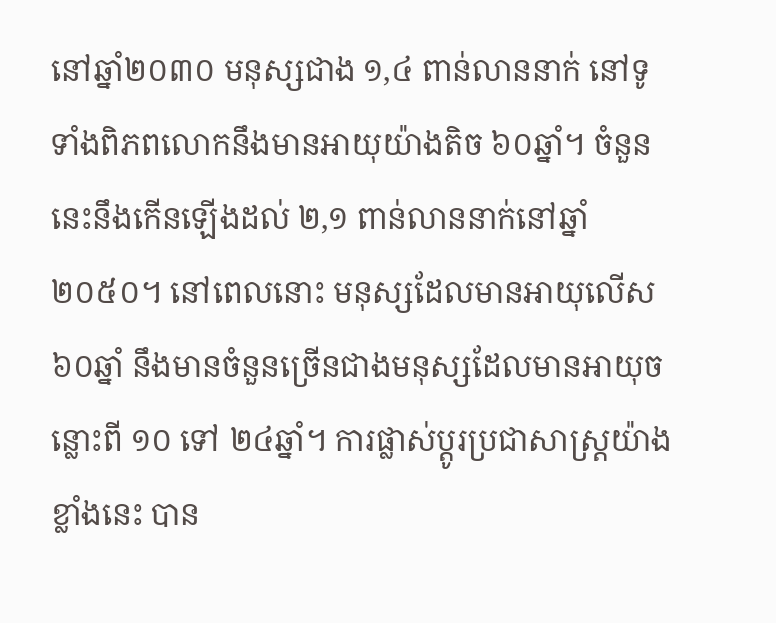នៅឆ្នាំ២០៣០ មនុស្សជាង ១,៤ ពាន់លាននាក់ នៅទូទាំងពិភពលោកនឹងមានអាយុយ៉ាងតិច ៦០ឆ្នាំ។ ចំនួននេះនឹងកើនឡើងដល់ ២,១ ពាន់លាននាក់នៅឆ្នាំ ២០៥០។ នៅពេលនោះ មនុស្សដែលមានអាយុលើស ៦០ឆ្នាំ នឹងមានចំនួនច្រើនជាងមនុស្សដែលមានអាយុចន្លោះពី ១០ ទៅ ២៤ឆ្នាំ។ ការផ្លាស់ប្ដូរប្រជាសាស្ត្រយ៉ាងខ្លាំងនេះ បាន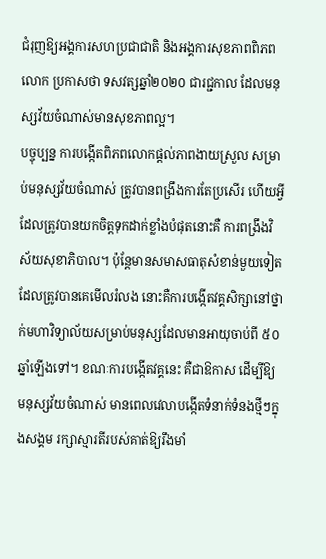ជំរុញឱ្យអង្គការសហប្រជាជាតិ និងអង្គការសុខភាពពិភពលោក ប្រកាសថា ទសវត្សឆ្នាំ២០២០ ជារជ្ជកាល ដែលមនុស្សវ័យចំណាស់មានសុខភាពល្អ។
បច្ចុប្បន្ន ការបង្កើតពិភពលោកផ្ដល់ភាពងាយស្រួល សម្រាប់មនុស្សវ័យចំណាស់ ត្រូវបានពង្រឹងការតែប្រសើរ ហើយអ្វីដែលត្រូវបានយកចិត្តទុកដាក់ខ្លាំងបំផុតនោះគឺ ការពង្រឹងវិស័យសុខាភិបាល។ ប៉ុន្តែមានសមាសធាតុសំខាន់មួយទៀត ដែលត្រូវបានគេមើលរំលង នោះគឺការបង្កើតវគ្គសិក្សានៅថ្នាក់មហាវិទ្យាល័យសម្រាប់មនុស្សដែលមានអាយុចាប់ពី ៥០ឆ្នាំឡើងទៅ។ ខណៈការបង្កើតវគ្គនេះ គឺជាឱកាស ដើម្បីឱ្យមនុស្សវ័យចំណាស់ មានពេលវេលាបង្កើតទំនាក់ទំនងថ្មីៗក្នុងសង្គម រក្សាស្មារតីរបស់គាត់ឱ្យរឹងមាំ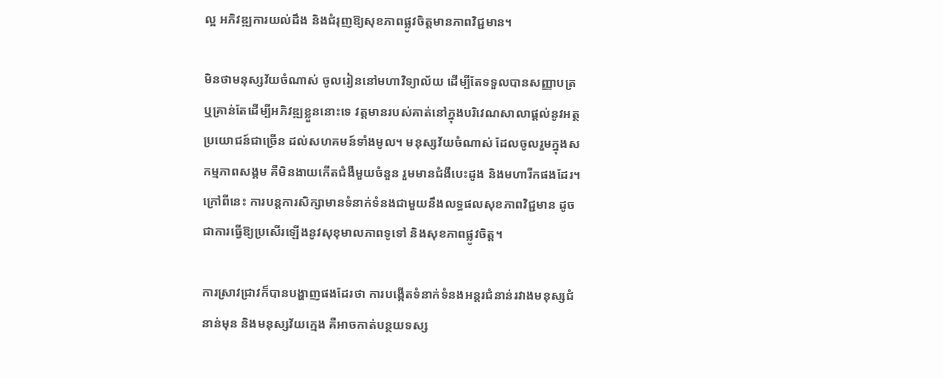ល្អ អភិវឌ្ឍការយល់ដឹង និងជំរុញឱ្យសុខភាពផ្លូវចិត្តមានភាពវិជ្ជមាន។

មិនថាមនុស្សវ័យចំណាស់ ចូលរៀននៅមហាវិទ្យាល័យ ដើម្បីតែទទួលបានសញ្ញាបត្រ ឬគ្រាន់តែដើម្បីអភិវឌ្ឍខ្លួននោះទេ វត្តមានរបស់គាត់នៅក្នុងបរិវេណសាលាផ្ដល់នូវអត្ថប្រយោជន៍ជាច្រើន ដល់សហគមន៍ទាំងមូល។ មនុស្សវ័យចំណាស់ ដែលចូលរួមក្នុងសកម្មភាពសង្គម គឺមិនងាយកើតជំងឺមួយចំនួន រួមមានជំងឺបេះដូង និងមហារីកផងដែរ។ ក្រៅពីនេះ ការបន្តការសិក្សាមានទំនាក់ទំនងជាមួយនឹងលទ្ធផលសុខភាពវិជ្ជមាន ដូចជាការធ្វើឱ្យប្រសើរឡើងនូវសុខុមាលភាពទូទៅ និងសុខភាពផ្លូវចិត្ត។

ការស្រាវជ្រាវក៏បានបង្ហាញផងដែរថា ការបង្កើតទំនាក់ទំនងអន្តរជំនាន់រវាងមនុស្សជំនាន់មុន និងមនុស្សវ័យក្មេង គឺអាចកាត់បន្ថយទស្ស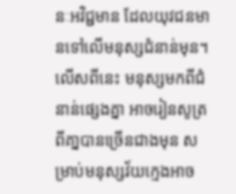នៈអវិជ្ជមាន ដែលយុវជនមានទៅលើមនុស្សជំនាន់មុន។ លើសពីនេះ មនុស្សមកពីជំនាន់ផ្សេងគ្នា អាចរៀនសូត្រពីគា្នបានច្រើនជាងមុន សម្រាប់មនុស្សវ័យក្មេងអាច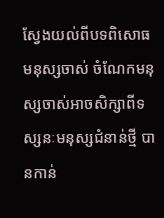ស្វែងយល់ពីបទពិសោធមនុស្សចាស់ ចំណែកមនុស្សចាស់អាចសិក្សាពីទស្សនៈមនុស្សជំនាន់ថ្មី បានកាន់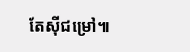តែស៊ីជម្រៅ៕